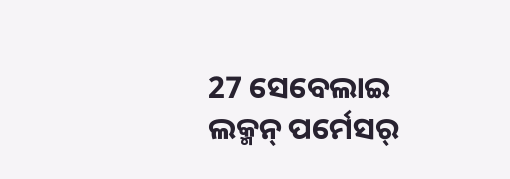27 ସେବେଲାଇ ଲକ୍ମନ୍ ପର୍ମେସର୍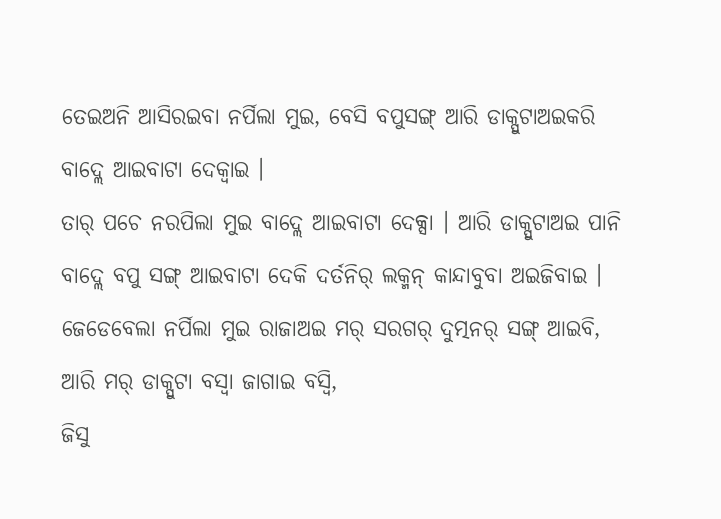ତେଇଅନି ଆସିରଇବା ନର୍ପିଲା ମୁଇ, ବେସି ବପୁସଙ୍ଗ୍ ଆରି ଡାକ୍ପୁଟାଅଇକରି ବାଦ୍ଲେ ଆଇବାଟା ଦେକ୍ବାଇ ।
ତାର୍ ପଚେ ନରପିଲା ମୁଇ ବାଦ୍ଲେ ଆଇବାଟା ଦେକ୍ସା । ଆରି ଡାକ୍ପୁଟାଅଇ ପାନି ବାଦ୍ଲେ ବପୁ ସଙ୍ଗ୍ ଆଇବାଟା ଦେକି ଦର୍ତନିର୍ ଲକ୍ମନ୍ କାନ୍ଦାବୁବା ଅଇଜିବାଇ ।
ଜେଡେବେଲା ନର୍ପିଲା ମୁଇ ରାଜାଅଇ ମର୍ ସରଗର୍ ଦୁତ୍ମନର୍ ସଙ୍ଗ୍ ଆଇବି, ଆରି ମର୍ ଡାକ୍ପୁଟା ବସ୍ବା ଜାଗାଇ ବସ୍ବି,
ଜିସୁ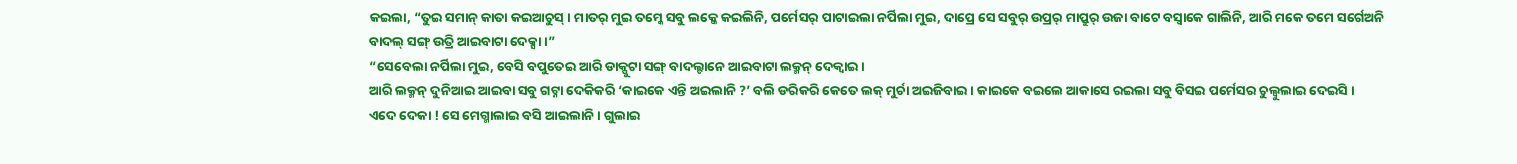କଇଲା, “ତୁଇ ସମାନ୍ କାତା କଇଆଚୁସ୍ । ମାତର୍ ମୁଇ ତମ୍କେ ସବୁ ଲକ୍କେ କଇଲିନି, ପର୍ମେସର୍ ପାଟାଇଲା ନର୍ପିଲା ମୁଇ, ଦାପ୍ରେ ସେ ସବୁର୍ ଉପ୍ରର୍ ମାପ୍ରୁର୍ ଉଜା ବାଟେ ବସ୍ବାକେ ଗାଲିନି, ଆରି ମକେ ତମେ ସର୍ଗେଅନି ବାଦଲ୍ ସଙ୍ଗ୍ ଉତ୍ରି ଆଇବାଟା ଦେକ୍ସା ।”
“ସେବେଲା ନର୍ପିଲା ମୁଇ, ବେସି ବପୁତେଇ ଆରି ଡାକ୍ପୁଟା ସଙ୍ଗ୍ ବାଦଲ୍ଟାନେ ଆଇବାଟା ଲକ୍ମନ୍ ଦେକ୍ବାଇ ।
ଆରି ଲକ୍ମନ୍ ଦୁନିଆଇ ଆଇବା ସବୁ ଗଟ୍ନା ଦେକିକରି ‘କାଇକେ ଏନ୍ତି ଅଇଲାନି ?’ ବଲି ଡରିକରି କେତେ ଲକ୍ ମୁର୍ଚା ଅଇଜିବାଇ । କାଇକେ ବଇଲେ ଆକାସେ ରଇଲା ସବୁ ବିସଇ ପର୍ମେସର ଚୁଲ୍ବୁଲାଇ ଦେଇସି ।
ଏଦେ ଦେକା ! ସେ ମେଗ୍ମାଲାଇ ବସି ଆଇଲାନି । ଗୁଲାଇ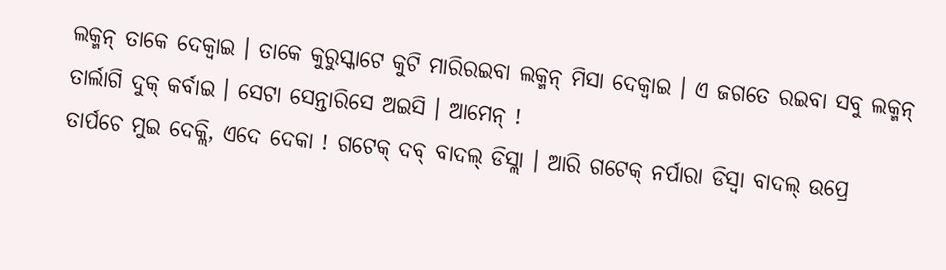ଲକ୍ମନ୍ ତାକେ ଦେକ୍ବାଇ । ତାକେ କୁରୁସ୍କାଟେ କୁଟି ମାରିରଇବା ଲକ୍ମନ୍ ମିସା ଦେକ୍ବାଇ । ଏ ଜଗତେ ରଇବା ସବୁ ଲକ୍ମନ୍ ତାର୍ଲାଗି ଦୁକ୍ କର୍ବାଇ । ସେଟା ସେନ୍ତାରିସେ ଅଇସି । ଆମେନ୍ !
ତାର୍ପଚେ ମୁଇ ଦେକ୍ଲି, ଏଦେ ଦେକା ! ଗଟେକ୍ ଦବ୍ ବାଦଲ୍ ଡିସ୍ଲା । ଆରି ଗଟେକ୍ ନର୍ପାରା ଡିସ୍ବା ବାଦଲ୍ ଉପ୍ରେ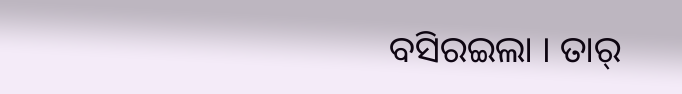ବସିରଇଲା । ତାର୍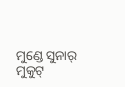ମୁଣ୍ଡେ ସୁନାର୍ ମୁକୁଟ୍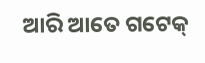ଆରି ଆତେ ଗଟେକ୍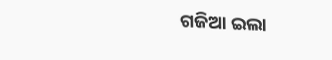ଗଜିଆ ଇଲା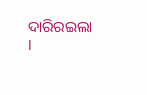ଦାରିରଇଲା ।